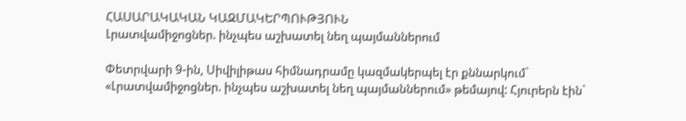ՀԱՍԱՐԱԿԱԿԱՆ ԿԱԶՄԱԿԵՐՊՈՒԹՅՈՒՆ
Լրատվամիջոցներ. ինչպես աշխատել նեղ պայմաններում

Փետրվարի 9-ին, Սիվիլիթաս հիմնադրամը կազմակերպել էր քննարկում` «Լրատվամիջոցներ. ինչպես աշխատել նեղ պայմաններում» թեմայով: Հյուրերն էին`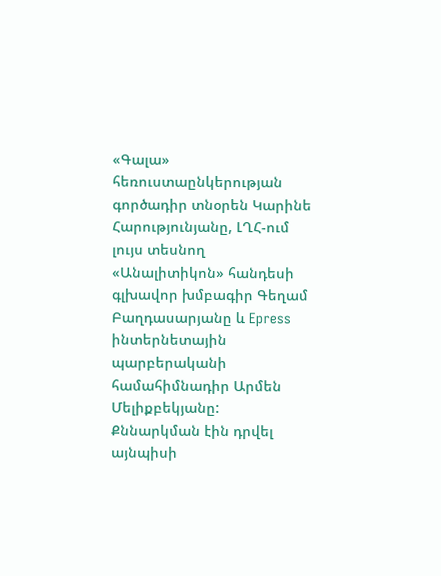«Գալա» հեռուստաընկերության գործադիր տնօրեն Կարինե Հարությունյանը, ԼՂՀ-ում լույս տեսնող «Անալիտիկոն» հանդեսի գլխավոր խմբագիր Գեղամ Բաղդասարյանը և Epress ինտերնետային պարբերականի համահիմնադիր Արմեն Մելիքբեկյանը:
Քննարկման էին դրվել այնպիսի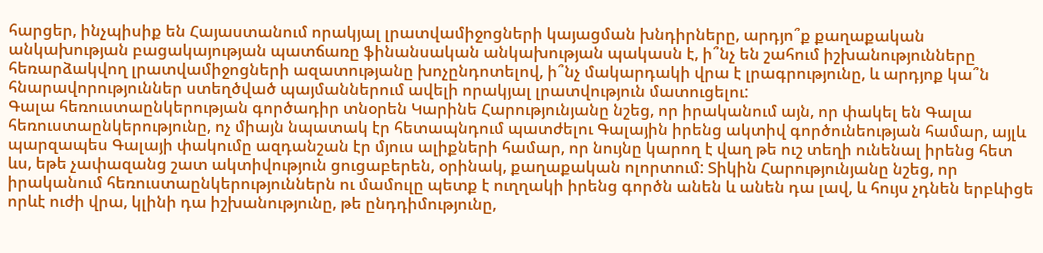հարցեր, ինչպիսիք են Հայաստանում որակյալ լրատվամիջոցների կայացման խնդիրները, արդյո՞ք քաղաքական անկախության բացակայության պատճառը ֆինանսական անկախության պակասն է, ի՞նչ են շահում իշխանությունները հեռարձակվող լրատվամիջոցների ազատությանը խոչընդոտելով, ի՞նչ մակարդակի վրա է լրագրությունը, և արդյոք կա՞ն հնարավորություններ ստեղծված պայմաններում ավելի որակյալ լրատվություն մատուցելու:
Գալա հեռուստաընկերության գործադիր տնօրեն Կարինե Հարությունյանը նշեց, որ իրականում այն, որ փակել են Գալա հեռուստաընկերությունը, ոչ միայն նպատակ էր հետապնդում պատժելու Գալային իրենց ակտիվ գործունեության համար, այլև պարզապես Գալայի փակումը ազդանշան էր մյուս ալիքների համար, որ նույնը կարող է վաղ թե ուշ տեղի ունենալ իրենց հետ ևս, եթե չափազանց շատ ակտիվություն ցուցաբերեն, օրինակ, քաղաքական ոլորտում: Տիկին Հարությունյանը նշեց, որ իրականում հեռուստաընկերություններն ու մամուլը պետք է ուղղակի իրենց գործն անեն և անեն դա լավ, և հույս չդնեն երբևիցե որևէ ուժի վրա, կլինի դա իշխանությունը, թե ընդդիմությունը,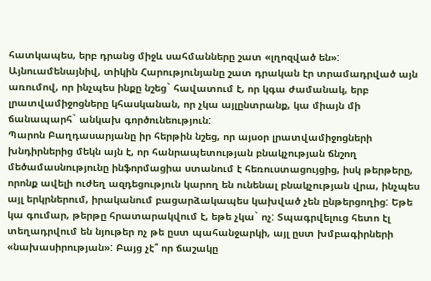հատկապես, երբ դրանց միջև սահմանները շատ «լղոզված են»: Այնուամենայնիվ, տիկին Հարությունյանը շատ դրական էր տրամադրված այն առումով, որ ինչպես ինքը նշեց` հավատում է, որ կգա ժամանակ, երբ լրատվամիջոցները կհասկանան, որ չկա այլընտրանք, կա միայն մի ճանապարհ` անկախ գործունեություն:
Պարոն Բաղդասարյանը իր հերթին նշեց, որ այսօր լրատվամիջոցների խնդիրներից մեկն այն է, որ հանրապետության բնակչության ճնշող մեծամասնությունը ինֆորմացիա ստանում է հեռուստացույցից, իսկ թերթերը, որոնք ավելի ուժեղ ազդեցություն կարող են ունենալ բնակչության վրա, ինչպես այլ երկրներում, իրականում բացարձակապես կախված չեն ընթերցողից: Եթե կա գումար, թերթը հրատարակվում է, եթե չկա` ոչ: Տպագրվելուց հետո էլ տեղադրվում են նյութեր ոչ թե ըստ պահանջարկի, այլ ըստ խմբագիրների «նախասիրության»: Բայց չէ՞ որ ճաշակը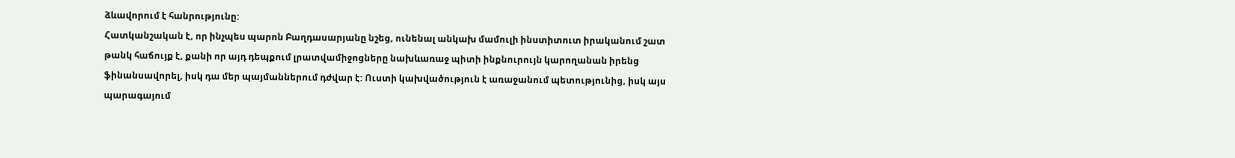ձևավորում է հանրությունը:
Հատկանշական է, որ ինչպես պարոն Բաղդասարյանը նշեց, ունենալ անկախ մամուլի ինստիտուտ իրականում շատ թանկ հաճույք է, քանի որ այդ դեպքում լրատվամիջոցները նախևառաջ պիտի ինքնուրույն կարողանան իրենց ֆինանսավորել, իսկ դա մեր պայմաններում դժվար է: Ուստի կախվածություն է առաջանում պետությունից, իսկ այս պարագայում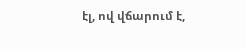էլ, ով վճարում է,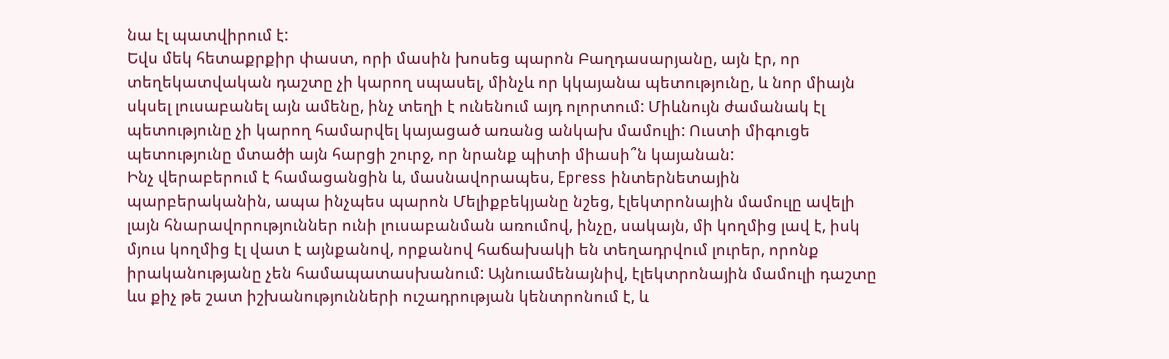նա էլ պատվիրում է:
Եվս մեկ հետաքրքիր փաստ, որի մասին խոսեց պարոն Բաղդասարյանը, այն էր, որ տեղեկատվական դաշտը չի կարող սպասել, մինչև որ կկայանա պետությունը, և նոր միայն սկսել լուսաբանել այն ամենը, ինչ տեղի է ունենում այդ ոլորտում: Միևնույն ժամանակ էլ պետությունը չի կարող համարվել կայացած առանց անկախ մամուլի: Ուստի միգուցե պետությունը մտածի այն հարցի շուրջ, որ նրանք պիտի միասի՞ն կայանան:
Ինչ վերաբերում է համացանցին և, մասնավորապես, Epress ինտերնետային պարբերականին, ապա ինչպես պարոն Մելիքբեկյանը նշեց, էլեկտրոնային մամուլը ավելի լայն հնարավորություններ ունի լուսաբանման առումով, ինչը, սակայն, մի կողմից լավ է, իսկ մյուս կողմից էլ վատ է այնքանով, որքանով հաճախակի են տեղադրվում լուրեր, որոնք իրականությանը չեն համապատասխանում: Այնուամենայնիվ, էլեկտրոնային մամուլի դաշտը ևս քիչ թե շատ իշխանությունների ուշադրության կենտրոնում է, և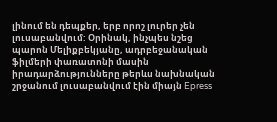լինում են դեպքեր, երբ որոշ լուրեր չեն լուսաբանվում: Օրինակ, ինչպես նշեց պարոն Մելիքբեկյանը, ադրբեջանական ֆիլմերի փառատոնի մասին իրադարձությունները թերևս նախնական շրջանում լուսաբանվում էին միայն Epress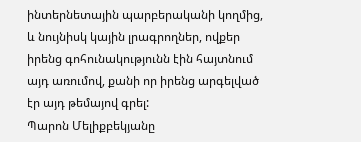ինտերնետային պարբերականի կողմից, և նույնիսկ կային լրագրողներ, ովքեր իրենց գոհունակությունն էին հայտնում այդ առումով, քանի որ իրենց արգելված էր այդ թեմայով գրել:
Պարոն Մելիքբեկյանը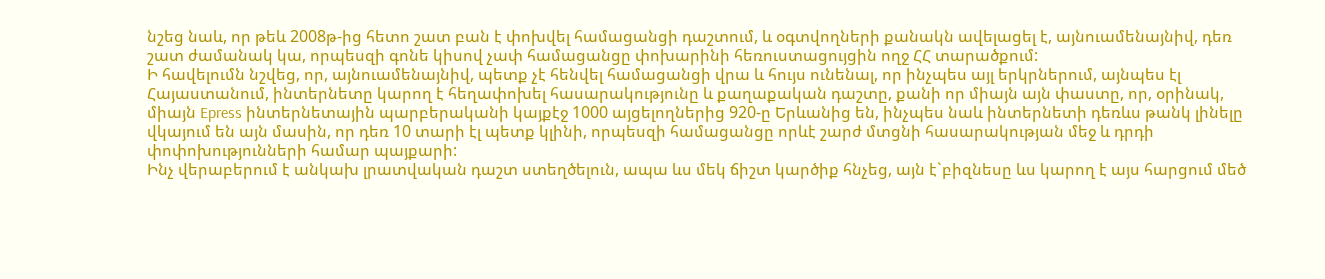նշեց նաև, որ թեև 2008թ-ից հետո շատ բան է փոխվել համացանցի դաշտում, և օգտվողների քանակն ավելացել է, այնուամենայնիվ, դեռ շատ ժամանակ կա, որպեսզի գոնե կիսով չափ համացանցը փոխարինի հեռուստացույցին ողջ ՀՀ տարածքում:
Ի հավելումն նշվեց, որ, այնուամենայնիվ, պետք չէ հենվել համացանցի վրա և հույս ունենալ, որ ինչպես այլ երկրներում, այնպես էլ Հայաստանում, ինտերնետը կարող է հեղափոխել հասարակությունը և քաղաքական դաշտը, քանի որ միայն այն փաստը, որ, օրինակ, միայն Epress ինտերնետային պարբերականի կայքէջ 1000 այցելողներից 920-ը Երևանից են, ինչպես նաև ինտերնետի դեռևս թանկ լինելը վկայում են այն մասին, որ դեռ 10 տարի էլ պետք կլինի, որպեսզի համացանցը որևէ շարժ մտցնի հասարակության մեջ և դրդի փոփոխությունների համար պայքարի:
Ինչ վերաբերում է անկախ լրատվական դաշտ ստեղծելուն, ապա ևս մեկ ճիշտ կարծիք հնչեց, այն է`բիզնեսը ևս կարող է այս հարցում մեծ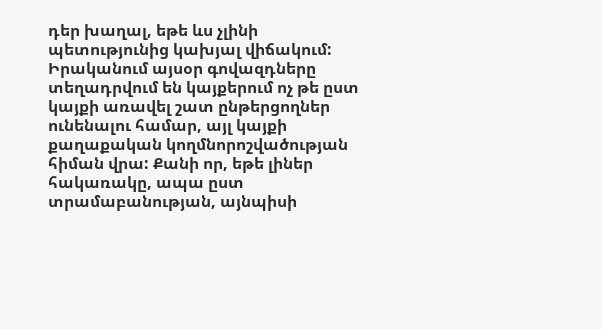դեր խաղալ, եթե ևս չլինի պետությունից կախյալ վիճակում: Իրականում այսօր գովազդները տեղադրվում են կայքերում ոչ թե ըստ կայքի առավել շատ ընթերցողներ ունենալու համար, այլ կայքի քաղաքական կողմնորոշվածության հիման վրա: Քանի որ, եթե լիներ հակառակը, ապա ըստ տրամաբանության, այնպիսի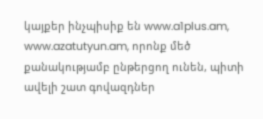կայքեր ինչպիսիք են www.a1plus.am, www.azatutyun.am, որոնք մեծ քանակությամբ ընթերցող ունեն, պիտի ավելի շատ գովազդներ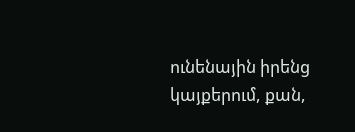ունենային իրենց կայքերում, քան,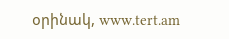օրինակ, www.tert.am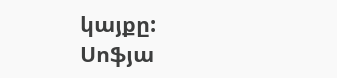կայքը:
Սոֆյա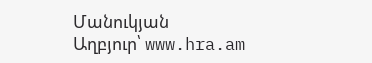Մանուկյան
Աղբյուր՝ www.hra.am